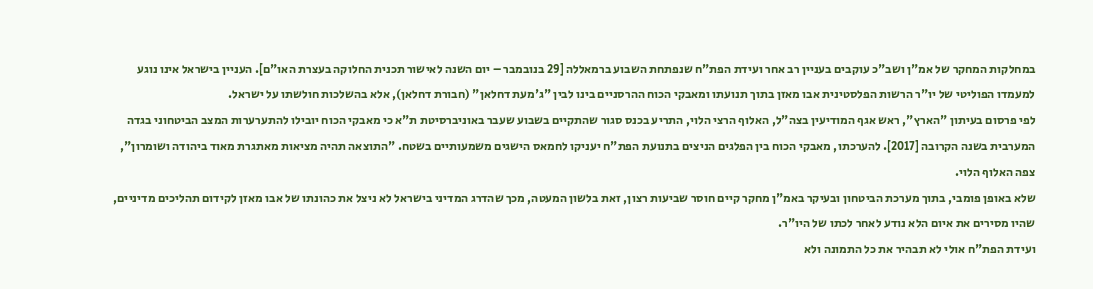במחלקות המחקר של אמ"ן ושב"כ עוקבים בעניין רב אחר ועידת הפת"ח שנפתחת השבוע ברמאללה [29 בנובמבר – יום השנה לאישור תכנית החלוקה בעצרת האו"ם]. העניין בישראל אינו נוגע למעמדו הפוליטי של יו"ר הרשות הפלסטינית אבו מאזן בתוך תנועתו ומאבקי הכוח ההרסניים בינו לבין "ג'מעת דחלאן" (חבורת דחלאן), אלא בהשלכות חולשתו על ישראל.
לפי פרסום בעיתון "הארץ", ראש אגף המודיעין בצה"ל, האלוף הרצי הלוי, התריע בכנס סגור שהתקיים בשבוע שעבר באוניברסיטת ת"א כי מאבקי הכוח יובילו להתערערות המצב הביטחוני בגדה המערבית בשנה הקרובה [2017]. להערכתו, מאבקי הכוח בין הפלגים הניצים בתנועת הפת"ח יעניקו לחמאס הישגים משמעותיים בשטח. "התוצאה תהיה מציאות מאתגרת מאוד ביהודה ושומרון", צפה האלוף הלוי.
שלא באופן פומבי, בתוך מערכת הביטחון ובעיקר באמ"ן מחקר קיים חוסר שביעות רצון, זאת בלשון המעטה, מכך שהדרג המדיני בישראל לא ניצל את כהונתו של אבו מאזן לקידום תהליכים מדיניים, שהיו מסירים את איום הלא נודע לאחר לכתו של היו"ר.
ועידת הפת"ח אולי לא תבהיר את כל התמונה ולא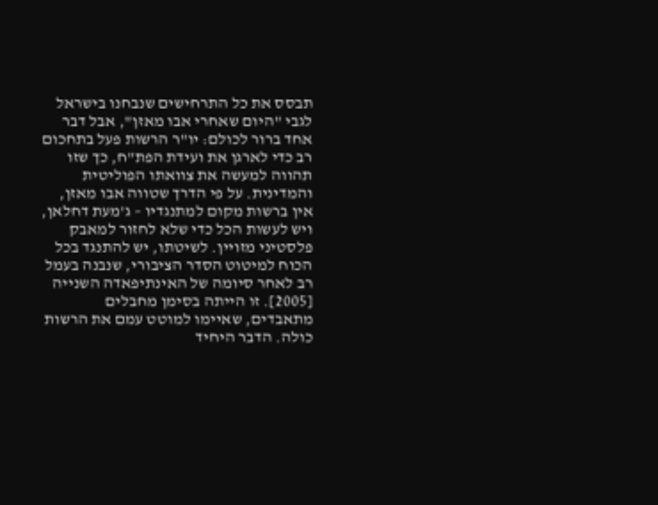תבסס את כל התרחישים שנבחנו בישראל לגבי "היום שאחרי אבו מאזן", אבל דבר אחד ברור לכולם: יו"ר הרשות פעל בתחכום רב כדי לארגן את ועידת הפת"ח, כך שזו תהווה למעשה את צוואתו הפוליטית והמדינית. על פי הדרך שטווה אבו מאזן, אין ברשות מקום למתנגדיו – ג'מעת דחלאן, ויש לעשות הכל כדי שלא לחזור למאבק פלסטיני מזויין. לשיטתו, יש להתנגד בכל הכוח למיטוט הסדר הציבורי, שנבנה בעמל רב לאחר סיומה של האינתיפאדה השנייה [2005]. זו הייתה בסימן מחבלים מתאבדים, שאיימו למוטט עמם את הרשות כולה. הדבר היחיד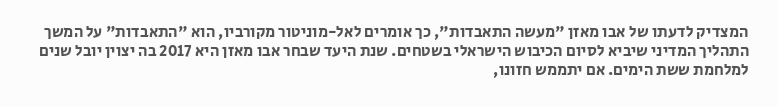המצדיק לדעתו של אבו מאזן "מעשה התאבדות", כך אומרים לאל-מוניטור מקורביו, הוא "התאבדות" על המשך התהליך המדיני שיביא לסיום הכיבוש הישראלי בשטחים. שנת היעד שבחר אבו מאזן היא 2017 בה יצוין יובל שנים למלחמת ששת הימים. אם יתממש חזונו,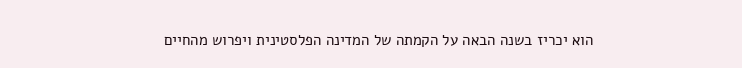הוא יכריז בשנה הבאה על הקמתה של המדינה הפלסטינית ויפרוש מהחיים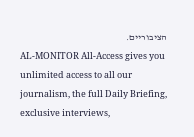הציבוריים.
AL-MONITOR All-Access gives you unlimited access to all our journalism, the full Daily Briefing, exclusive interviews,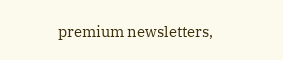premium newsletters,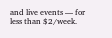and live events — for less than $2/week.